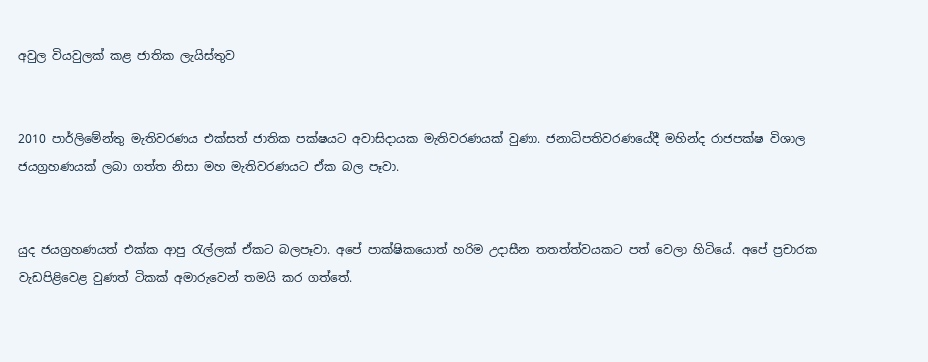අවුල වියවුලක් කළ ජාතික ලැයිස්තුව


2010 පාර්ලිමේන්තු මැතිවරණය එක්සත් ජාතික පක්ෂයට අවාසිදායක මැතිවරණයක් වුණා. ජනාධිපතිවරණයේදී මහින්ද රාජපක්ෂ විශාල ජයග්‍රහණයක් ලබා ගත්ත නිසා මහ මැතිවරණයට ඒක බල පෑවා.


යුද ජයග්‍රහණයත් එක්ක ආපු රැල්ලක් ඒකට බලපෑවා. අපේ පාක්ෂිකයොත් හරිම උදාසීන තතත්ත්වයකට පත් වෙලා හිටියේ. අපේ ප්‍රචාරක වැඩපිළිවෙළ වුණත් ටිකක් අමාරුවෙන් තමයි කර ගත්තේ.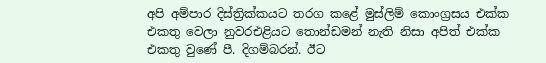අපි අම්පාර දිස්ත්‍රික්කයට තරග කළේ මුස්ලිම් කොංග්‍රසය එක්ක එකතු වෙලා නුවරඑළියට තොන්ඩමන් නැති නිසා අපිත් එක්ක එකතු වුණේ පී. දිගම්බරන්. ඊට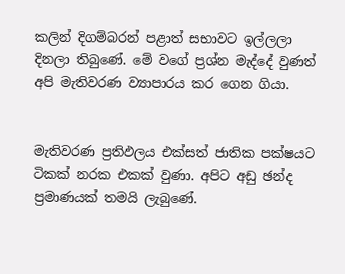කලින් දිගම්බරන් පළාත් සභාවට ඉල්ලලා දිනලා තිබුණේ. මේ වගේ ප්‍රශ්න මැද්දේ වුණත් අපි මැතිවරණ ව්‍යාපාරය කර ගෙන ගියා.


මැතිවරණ ප්‍රතිඵලය එක්සත් ජාතික පක්ෂයට ටිකක් නරක එකක් වුණා. අපිට අඩු ඡන්ද ප්‍රමාණයක් තමයි ලැබුණේ.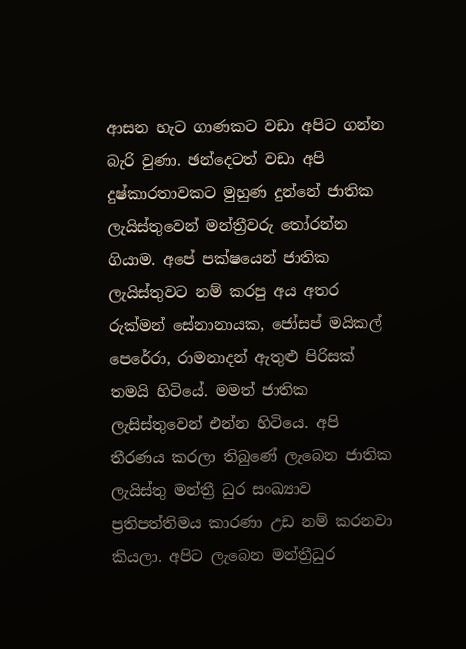ආසන හැට ගාණකට වඩා අපිට ගන්න බැරි වුණා. ඡන්දෙටත් වඩා අපි දුෂ්කාරතාවකට මුහුණ දුන්නේ ජාතික ලැයිස්තුවෙන් මන්ත්‍රීවරු තෝරන්න ගියාම. අපේ පක්ෂයෙන් ජාතික ලැයිස්තුවට නම් කරපු අය අතර රුක්මන් සේනානායක, ජෝසප් මයිකල් පෙරේරා, රාමනාදන් ඇතුළු පිරිසක් තමයි හිටියේ. මමත් ජාතික ලැසිස්තුවෙන් එන්න හිටියෙ. අපි තීරණය කරලා තිබුණේ ලැබෙන ජාතික ලැයිස්තු මන්ත්‍රී ධුර සංඛ්‍යාව ප්‍රතිපත්තිමය කාරණා උඩ නම් කරනවා කියලා. අපිට ලැබෙන මන්ත්‍රීධුර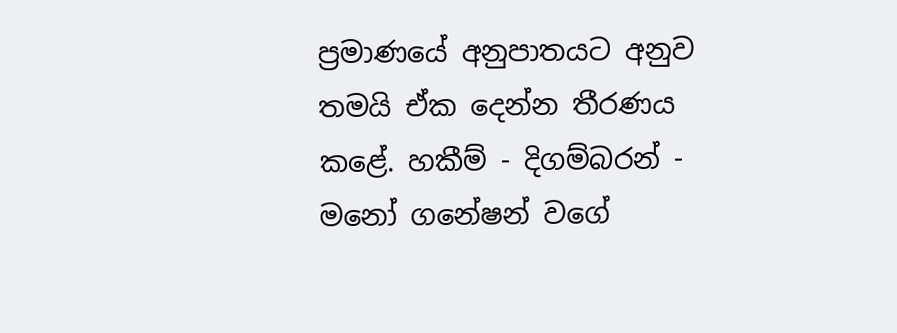ප්‍රමාණයේ අනුපාතයට අනුව තමයි ඒක දෙන්න තීරණය කළේ. හකීම් - දිගම්බරන් - මනෝ ගනේෂන් වගේ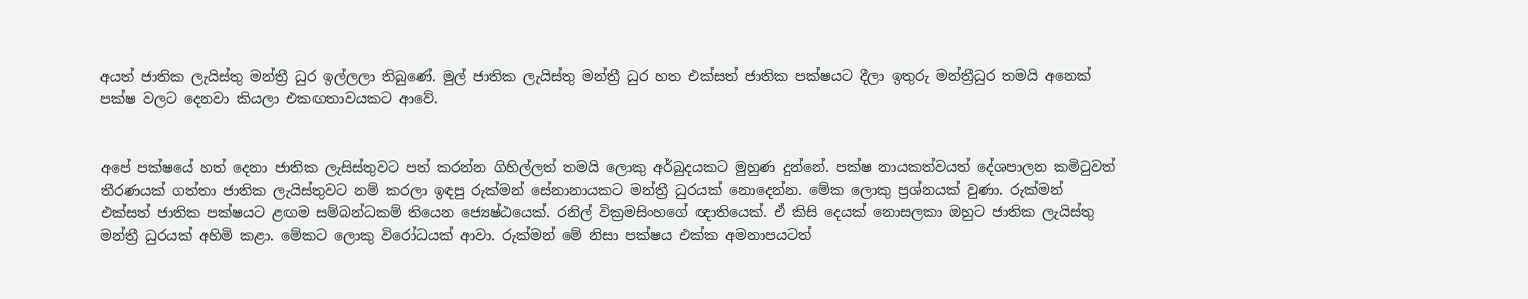අයත් ජාතික ලැයිස්තු මන්ත්‍රී ධුර ඉල්ලලා තිබුණේ. මුල් ජාතික ලැයිස්තු මන්ත්‍රී ධුර හත එක්සත් ජාතික පක්ෂයට දීලා ඉතුරු මන්ත්‍රීධුර තමයි අනෙක් පක්ෂ වලට දෙනවා කියලා එකඟතාවයකට ආවේ.


අපේ පක්ෂයේ හත් දෙනා ජාතික ලැසිස්තුවට පත් කරන්න ගිහිල්ලත් තමයි ලොකු අර්බුදයකට මුහුණ දුන්නේ. පක්ෂ නායකත්වයත් දේශපාලන කමිටුවත් තීරණයක් ගත්තා ජාතික ලැයිස්තුවට නම් කරලා ඉඳපු රුක්මන් සේනානායකට මන්ත්‍රී ධුරයක් නොදෙන්න. මේක ලොකු ප්‍රශ්නයක් වුණා. රුක්මන් එක්සත් ජාතික පක්ෂයට ළඟම සම්බන්ධකම් තියෙන ජ්‍යෙෂ්ඨයෙක්. රනිල් වික්‍රමසිංහගේ ඥාතියෙක්. ඒ කිසි දෙයක් නොසලකා ඔහුට ජාතික ලැයිස්තු මන්ත්‍රී ධුරයක් අහිමි කළා. මේකට ලොකු විරෝධයක් ආවා. රුක්මන් මේ නිසා පක්ෂය එක්ක අමනාපයටත්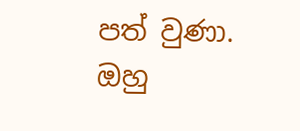පත් වුණා. ඔහු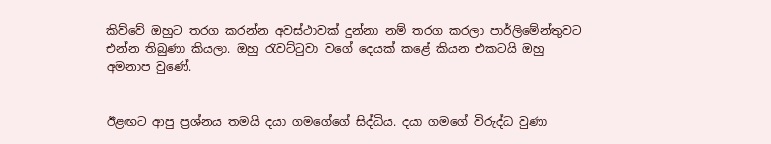කිව්වේ ඔහුට තරග කරන්න අවස්ථාවක් දුන්නා නම් තරග කරලා පාර්ලිමේන්තුවට එන්න තිබුණා කියලා. ඔහු රැවට්ටුවා වගේ දෙයක් කළේ කියන එකටයි ඔහු අමනාප වුණේ.


ඊළඟට ආපු ප්‍රශ්නය තමයි දයා ගමගේගේ සිද්ධිය. දයා ගමගේ විරුද්ධ වුණා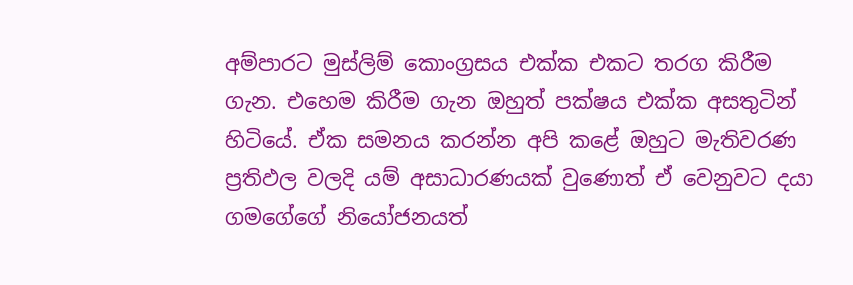අම්පාරට මුස්ලිම් කොංග්‍රසය එක්ක එකට තරග කිරීම ගැන. එහෙම කිරීම ගැන ඔහුත් පක්ෂය එක්ක අසතුටින් හිටියේ. ඒක සමනය කරන්න අපි කළේ ඔහුට මැතිවරණ ප්‍රතිඵල වලදි යම් අසාධාරණයක් වුණොත් ඒ වෙනුවට දයා ගමගේගේ නියෝජනයත්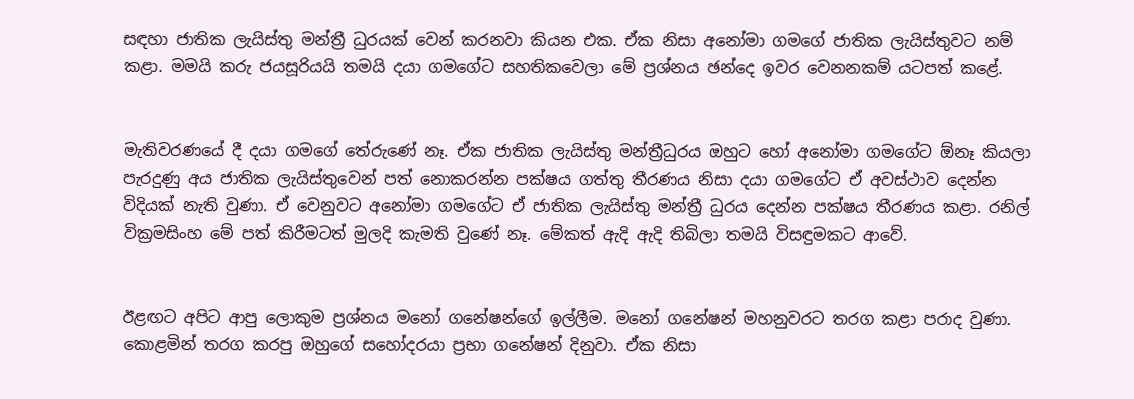සඳහා ජාතික ලැයිස්තු මන්ත්‍රී ධුරයක් වෙන් කරනවා කියන එක. ඒක නිසා අනෝමා ගමගේ ජාතික ලැයිස්තුවට නම් කළා. මමයි කරු ජයසූරියයි තමයි දයා ගමගේට සහතිකවෙලා මේ ප්‍රශ්නය ඡන්දෙ ඉවර වෙනනකම් යටපත් කළේ.


මැතිවරණයේ දී දයා ගමගේ තේරුණේ නෑ. ඒක ජාතික ලැයිස්තු මන්ත්‍රීධුරය ඔහුට හෝ අනෝමා ගමගේට ඕනෑ කියලා පැරදුණු අය ජාතික ලැයිස්තුවෙන් පත් නොකරන්න පක්ෂය ගත්තු තීරණය නිසා දයා ගමගේට ඒ අවස්ථාව දෙන්න විදියක් නැති වුණා. ඒ වෙනුවට අනෝමා ගමගේට ඒ ජාතික ලැයිස්තු මන්ත්‍රී ධුරය දෙන්න පක්ෂය තීරණය කළා. රනිල් වික්‍රමසිංහ මේ පත් කිරීමටත් මුලදි කැමති වුණේ නෑ. මේකත් ඇදි ඇදි තිබිලා තමයි විසඳුමකට ආවේ.


ඊළඟට අපිට ආපු ලොකුම ප්‍රශ්නය මනෝ ගනේෂන්ගේ ඉල්ලීම. මනෝ ගනේෂන් මහනුවරට තරග කළා පරාද වුණා. කොළමින් තරග කරපු ඔහුගේ සහෝදරයා ප්‍රභා ගනේෂන් දිනුවා. ඒක නිසා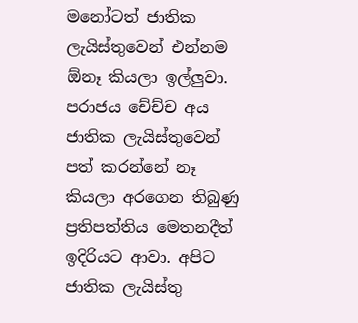මනෝටත් ජාතික ලැයිස්තුවෙන් එන්නම ඕනෑ කියලා ඉල්ලුවා. පරාජය චේච්ච අය ජාතික ලැයිස්තුවෙන් පත් කරන්නේ නෑ කියලා අරගෙන තිබුණු ප්‍රතිපත්තිය මෙතනදීත් ඉදිරියට ආවා. අපිට ජාතික ලැයිස්තු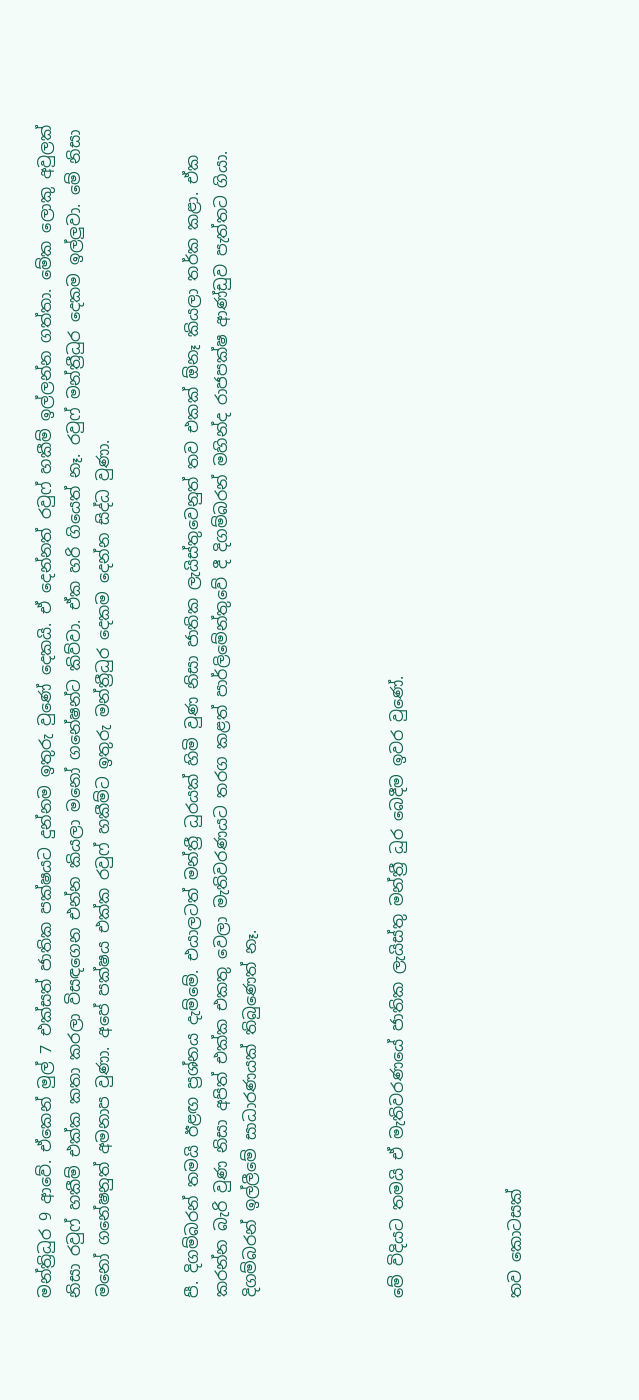මන්ත්‍රිධුර 9 ආවේ. ඒකෙන් මුල් 7 එක්සත් ජාතික පක්ෂයට දුන්නම ඉතුරු වුණේ දෙකයි. ඒ දෙන්නත් රවුෆ් හකීම් ඉල්ලන්න ගත්තා. මේක ලොකු අවුලක් නිසා රවුෆ් හකීම් එක්ක කතා කරලා විසඳගෙන එන්න කියලා මනෝ ගනේෂන්ට කිව්වා. ඒක හරි ගියෙත් නෑ. රවුෆ් මන්ත්‍රීධුර දෙකම ඉල්ලුවා. මේ නිසා මනෝ ගනේෂනුත් අමනාප වුණා. අපේ පක්ෂය එක්ක රවුෆ් හකීම්ට ඉතුරු මන්ත්‍රීධුර දෙකම දෙන්න සිද්ධ වුණා.


පී. දිගම්බරන් තමයි ඊළඟ ප්‍රශ්නය දැම්මේ. එයාලටත් මන්ත්‍රී ධුරයක් හිමි වුණ නිසා ජාතික ලැයිස්තුවෙනුත් තව එකක් ඕනෑ කියලා තර්ක කළා. ඒක කරන්න බැරි වුණ නිසා අපිත් එක්ක එකතු වෙලා මැතිවරණයට තරග කළත් පාර්ලිමේන්තුවේ දී දිගම්බරන් මහින්ද රාජපක්ෂ ආණ්ඩුව පැත්තට ගියා. දිගම්බරන් ඉල්ලීමේ සාධාරණයක් තිබුණෙත් නෑ.




මේ විදියට තමයි ඒ මැතිවරණයේ ජාතික ලැයිස්තු මන්ත්‍රී ධුර බෙදීම ඉවර වුණේ.



තව කොටසක්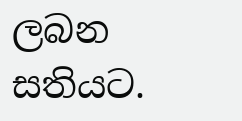ලබන සතියට.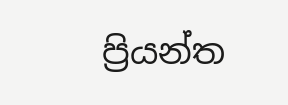ප්‍රියන්ත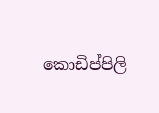කොඩිප්පිලි